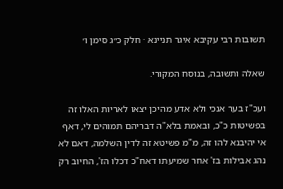תשובות רבי עקיבא איגר תניינא · חלק כ״ג סימן ו׳

שאלה ותשובה, בנוסח המקורי.

ועכ"ז בער אנכי ולא אדע מהיכן יצאו לאריות האלו זה בפשיטות כ"כ, ובאמת בלא"ה דבריהם תמוהים לי, דאף אי יהיבנא להו זה, מ"מ פשיטא זה לדין השלמה, דאם לא נהג אבילות בז' אחר שמיעתו דאח"כ דכלו הז', החיוב רק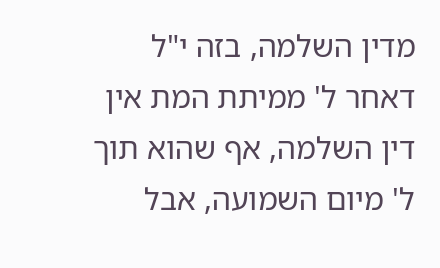מדין השלמה, בזה י"ל דאחר ל' ממיתת המת אין דין השלמה, אף שהוא תוך ל' מיום השמועה, אבל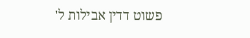פשוט דדין אבילות ל'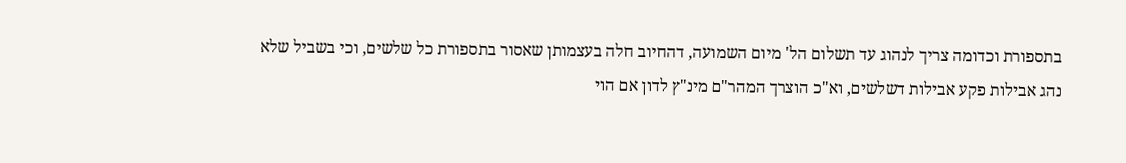בתספורת וכדומה צריך לנהוג עד תשלום הל' מיום השמועה, דהחיוב חלה בעצמותן שאסור בתספורת כל שלשים, וכי בשביל שלא נהג אבילות פקע אבילות דשלשים, וא"כ הוצרך המהר"ם מינ"ץ לדון אם הוי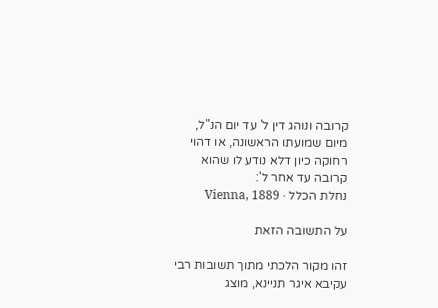קרובה ונוהג דין ל' עד יום הנ"ל, מיום שמועתו הראשונה, או דהוי רחוקה כיון דלא נודע לו שהוא קרובה עד אחר ל':
נחלת הכלל · Vienna, 1889

על התשובה הזאת

זהו מקור הלכתי מתוך תשובות רבי עקיבא איגר תניינא, מוצג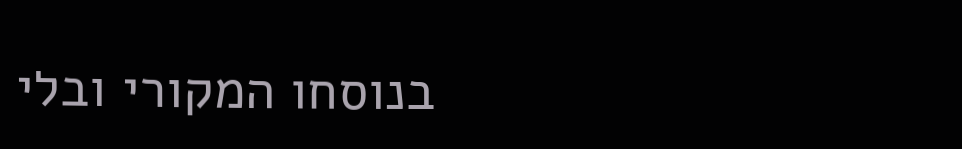בנוסחו המקורי ובלי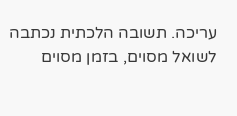עריכה. תשובה הלכתית נכתבה לשואל מסוים, בזמן מסוים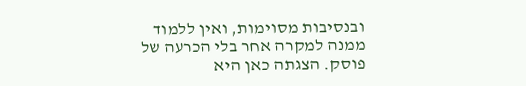ובנסיבות מסוימות, ואין ללמוד ממנה למקרה אחר בלי הכרעה של פוסק. הצגתה כאן היא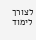לצורך לימוד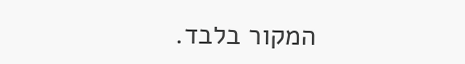המקור בלבד.